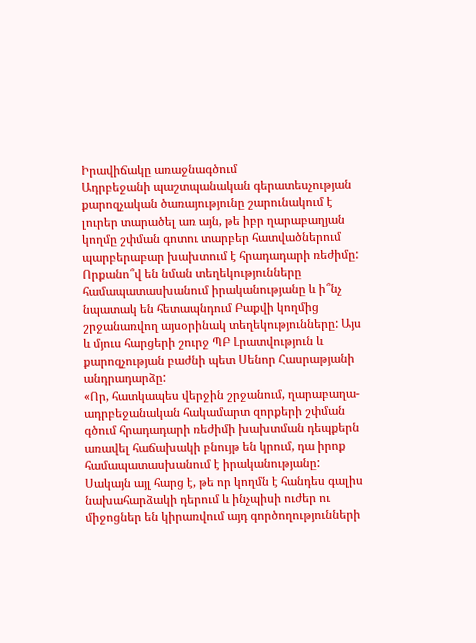Իրավիճակը առաջնագծում
Ադրբեջանի պաշտպանական գերատեսչության քարոզչական ծառայությունը շարունակում է լուրեր տարածել առ այն, թե իբր ղարաբաղյան կողմը շփման գոտու տարբեր հատվածներում պարբերաբար խախտում է հրադադարի ռեժիմը: Որքանո՞վ են նման տեղեկությունները համապատասխանում իրականությանը և ի՞նչ նպատակ են հետապնդում Բաքվի կողմից շրջանառվող այսօրինակ տեղեկությունները: Այս և մյուս հարցերի շուրջ ՊԲ Լրատվություն և քարոզչության բաժնի պետ Սենոր Հասրաթյանի անդրադարձը:
«Որ, հատկապես վերջին շրջանում, ղարաբաղա-ադրբեջանական հակամարտ զորքերի շփման գծում հրադադարի ռեժիմի խախտման դեպքերն առավել հաճախակի բնույթ են կրում, դա իրոք համապատասխանում է իրականությանը: Սակայն այլ հարց է, թե որ կողմն է հանդես գալիս նախահարձակի դերում և ինչպիսի ուժեր ու միջոցներ են կիրառվում այդ գործողությունների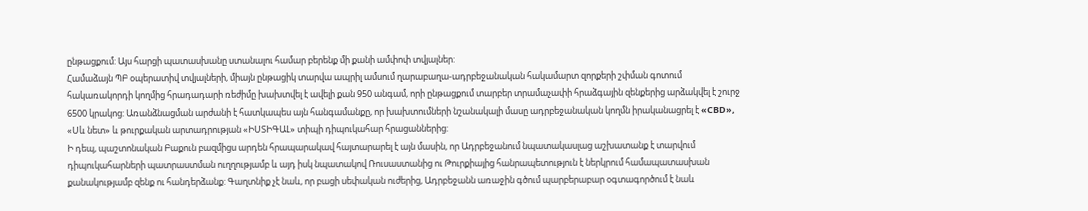ընթացքում: Այս հարցի պատասխանը ստանալու համար բերենք մի քանի ամփոփ տվյալներ:
Համաձայն ՊԲ օպերատիվ տվյալների, միայն ընթացիկ տարվա ապրիլ ամսում ղարաբաղա-ադրբեջանական հակամարտ զորքերի շփման գոտում հակառակորդի կողմից հրադադարի ռեժիմը խախտվել է ավելի քան 950 անգամ, որի ընթացքում տարբեր տրամաչափի հրաձգային զենքերից արձակվել է շուրջ 6500 կրակոց: Առանձնացման արժանի է հատկապես այն հանգամանքը, որ խախտումների նշանակալի մասը ադրբեջանական կողմն իրականացրել է «CBD», «Սև նետ» և թուրքական արտադրության «ԻՍՏԻԳԱԼ» տիպի դիպուկահար հրացաններից:
Ի դեպ, պաշտոնական Բաքուն բազմիցս արդեն հրապարակավ հայտարարել է այն մասին, որ Ադրբեջանում նպատակասլաց աշխատանք է տարվում դիպուկահարների պատրաստման ուղղությամբ և այդ իսկ նպատակով Ռուսաստանից ու Թուրքիայից հանրապետություն է ներկրում համապատասխան քանակությամբ զենք ու հանդերձանք: Գաղտնիք չէ նաև, որ բացի սեփական ուժերից, Ադրբեջանն առաջին գծում պարբերաբար օգտագործում է նաև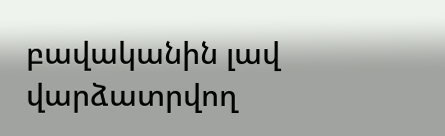բավականին լավ վարձատրվող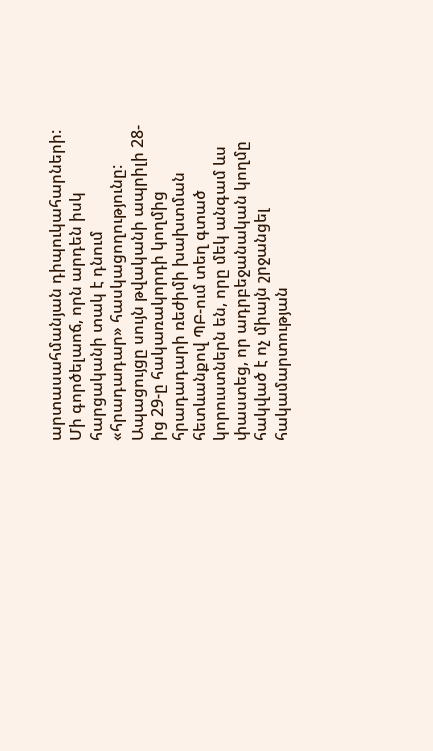արտասահմանյան դիպուկահարների: Մի գործելաոճ, որն արդեն իսկ հարցականի տակ է դնում «հրադադար» հասկացողությունը: Ապացույցը սույն թվականի ապրիլի 28-ից 29-ը հակառակորդի կողմից հրադադարի ռեժիմի խախտման հետևանքով ՊԲ-ում տեղ գտած կորուստներն են, որը մեկ անգամ ևս փաստեց, որ ադրբեջանական կողմը հակված է ոչ միայն շրջանցել հակամարտության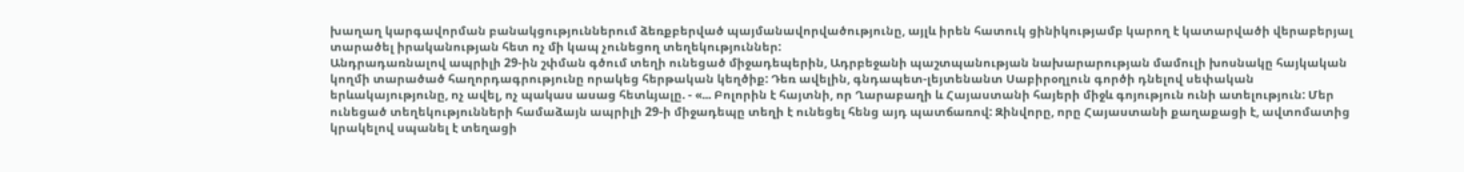խաղաղ կարգավորման բանակցություններում ձեռքբերված պայմանավորվածությունը, այլև իրեն հատուկ ցինիկությամբ կարող է կատարվածի վերաբերյալ տարածել իրականության հետ ոչ մի կապ չունեցող տեղեկություններ:
Անդրադառնալով ապրիլի 29-ին շփման գծում տեղի ունեցած միջադեպերին, Ադրբեջանի պաշտպանության նախարարության մամուլի խոսնակը հայկական կողմի տարածած հաղորդագրությունը որակեց հերթական կեղծիք: Դեռ ավելին, գնդապետ-լեյտենանտ Սաբիրօղլուն գործի դնելով սեփական երևակայությունը, ոչ ավել, ոչ պակաս ասաց հետևյալը. - «... Բոլորին է հայտնի, որ Ղարաբաղի և Հայաստանի հայերի միջև գոյություն ունի ատելություն: Մեր ունեցած տեղեկությունների համաձայն ապրիլի 29-ի միջադեպը տեղի է ունեցել հենց այդ պատճառով: Զինվորը, որը Հայաստանի քաղաքացի է, ավտոմատից կրակելով սպանել է տեղացի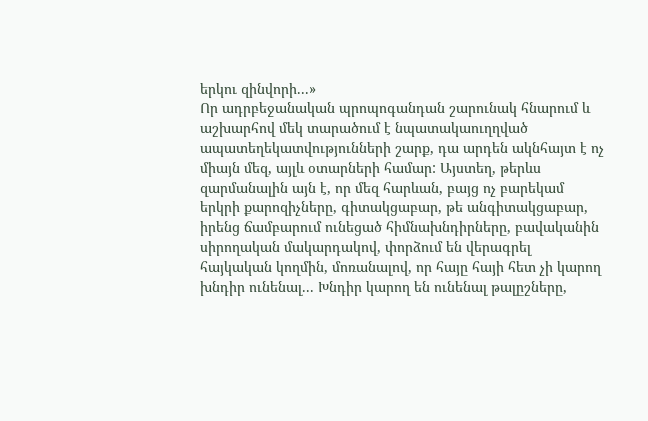երկու զինվորի...»
Որ ադրբեջանական պրոպոգանդան շարունակ հնարում և աշխարհով մեկ տարածում է նպատակաուղղված ապատեղեկատվությունների շարք, դա արդեն ակնհայտ է ոչ միայն մեզ, այլև օտարների համար: Այստեղ, թերևս զարմանալին այն է, որ մեզ հարևան, բայց ոչ բարեկամ երկրի քարոզիչները, գիտակցաբար, թե անգիտակցաբար, իրենց ճամբարում ունեցած հիմնախնդիրները, բավականին սիրողական մակարդակով, փորձում են վերագրել հայկական կողմին, մոռանալով, որ հայը հայի հետ չի կարող խնդիր ունենալ... Խնդիր կարող են ունենալ թալըշները,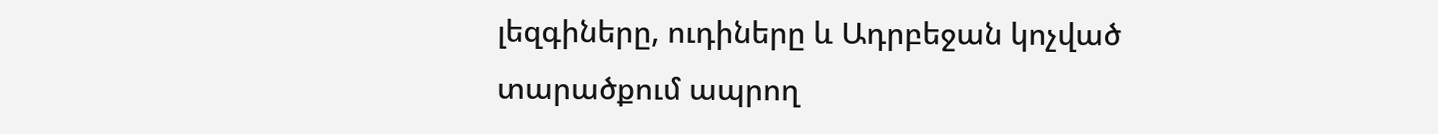լեզգիները, ուդիները և Ադրբեջան կոչված տարածքում ապրող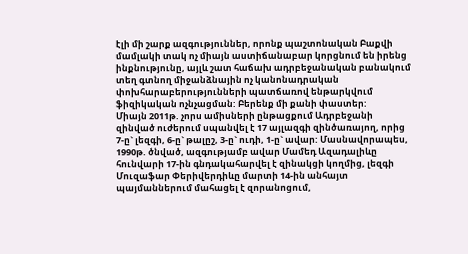էլի մի շարք ազգություններ, որոնք պաշտոնական Բաքվի մամլակի տակ ոչ միայն աստիճանաբար կորցնում են իրենց ինքնությունը, այլև շատ հաճախ ադրբեջանական բանակում տեղ գտնող միջանձնային ոչ կանոնադրական փոխհարաբերությունների պատճառով ենթարկվում ֆիզիկական ոչնչացման: Բերենք մի քանի փաստեր:
Միայն 2011թ. չորս ամիսների ընթացքում Ադրբեջանի զինված ուժերում սպանվել է 17 այլազգի զինծառայող, որից 7-ը` լեզգի, 6-ը` թալըշ, 3-ը` ուդի, 1-ը` ավար: Մասնավորապես, 1990թ. ծնված, ազգությամբ ավար Մամեդ Ազադալիևը հունվարի 17-ին գնդակահարվել է զինակցի կողմից, լեզգի Մուզաֆար Փերիվերդիևը մարտի 14-ին անհայտ պայմաններում մահացել է զորանոցում,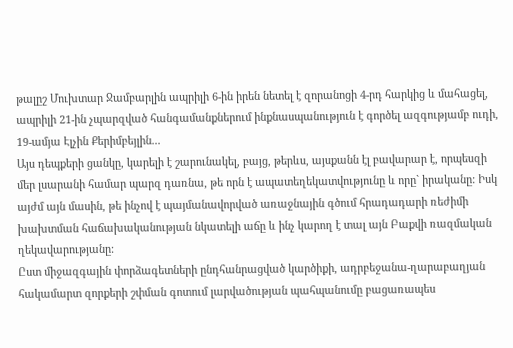թալըշ Մուխտար Ջամբարլին ապրիլի 6-ին իրեն նետել է զորանոցի 4-րդ հարկից և մահացել, ապրիլի 21-ին չպարզված հանգամանքներում ինքնասպանություն է գործել ազգությամբ ուդի, 19-ամյա Էլչին Քերիմբեյլին...
Այս դեպքերի ցանկը, կարելի է շարունակել, բայց, թերևս, այսքանն էլ բավարար է, որպեսզի մեր լսարանի համար պարզ դառնա, թե որն է ապատեղեկատվությունը և որը` իրականը: Իսկ այժմ այն մասին, թե ինչով է պայմանավորված առաջնային գծում հրադադարի ռեժիմի խախտման հաճախականության նկատելի աճը և ինչ կարող է տալ այն Բաքվի ռազմական ղեկավարությանը:
Ըստ միջազգային փորձագետների ընդհանրացված կարծիքի, ադրբեջանա-ղարաբաղյան հակամարտ զորքերի շփման գոտում լարվածության պահպանումը բացառապես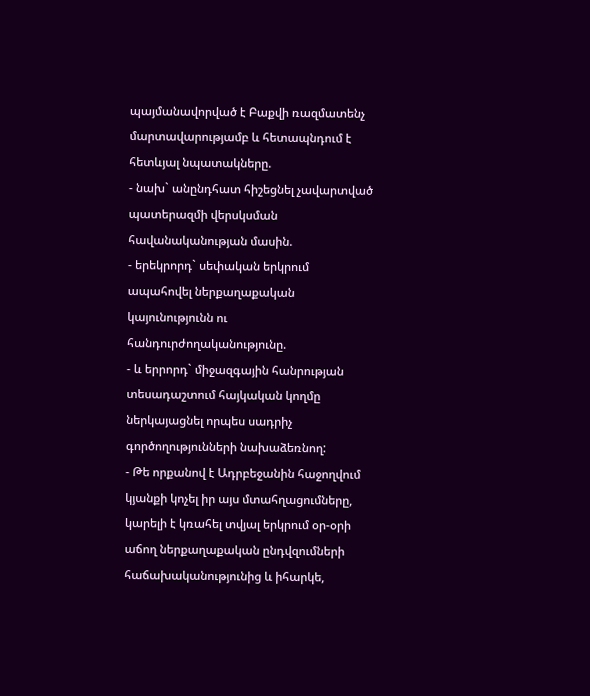պայմանավորված է Բաքվի ռազմատենչ մարտավարությամբ և հետապնդում է հետևյալ նպատակները.
- նախ` անընդհատ հիշեցնել չավարտված պատերազմի վերսկսման հավանականության մասին.
- երեկրորդ` սեփական երկրում ապահովել ներքաղաքական կայունությունն ու հանդուրժողականությունը.
- և երրորդ` միջազգային հանրության տեսադաշտում հայկական կողմը ներկայացնել որպես սադրիչ գործողությունների նախաձեռնող:
- Թե որքանով է Ադրբեջանին հաջողվում կյանքի կոչել իր այս մտահղացումները, կարելի է կռահել տվյալ երկրում օր-օրի աճող ներքաղաքական ընդվզումների հաճախականությունից և իհարկե,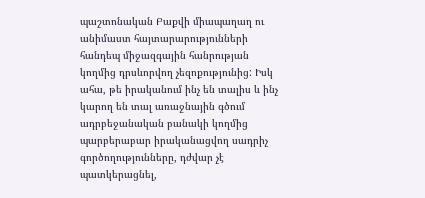պաշտոնական Բաքվի միապաղաղ ու անիմաստ հայտարարությունների հանդեպ միջազգային հանրության կողմից դրսևորվող չեզոքությունից: Իսկ ահա, թե իրականում ինչ են տալիս և ինչ կարող են տալ առաջնային գծում ադրբեջանական բանակի կողմից պարբերաբար իրականացվող սադրիչ գործողությունները, դժվար չէ պատկերացնել,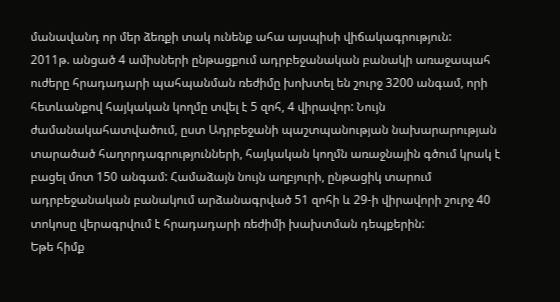մանավանդ որ մեր ձեռքի տակ ունենք ահա այսպիսի վիճակագրություն:
2011թ. անցած 4 ամիսների ընթացքում ադրբեջանական բանակի առաջապահ ուժերը հրադադարի պահպանման ռեժիմը խոխտել են շուրջ 3200 անգամ, որի հետևանքով հայկական կողմը տվել է 5 զոհ, 4 վիրավոր: Նույն ժամանակահատվածում, ըստ Ադրբեջանի պաշտպանության նախարարության տարածած հաղորդագրությունների, հայկական կողմն առաջնային գծում կրակ է բացել մոտ 150 անգամ: Համաձայն նույն աղբյուրի, ընթացիկ տարում ադրբեջանական բանակում արձանագրված 51 զոհի և 29-ի վիրավորի շուրջ 40 տոկոսը վերագրվում է հրադադարի ռեժիմի խախտման դեպքերին:
Եթե հիմք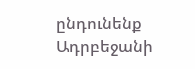ընդունենք Ադրբեջանի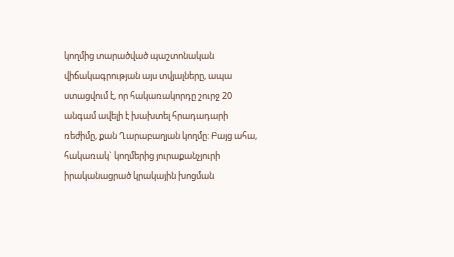կողմից տարածված պաշտոնական վիճակագրության այս տվյալները, ապա ստացվում է, որ հակառակորդը շուրջ 20 անգամ ավելի է խախտել հրադադարի ռեժիմը, քան Ղարաբաղյան կողմը: Բայց ահա, հակառակ` կողմերից յուրաքանչյուրի իրականացրած կրակային խոցման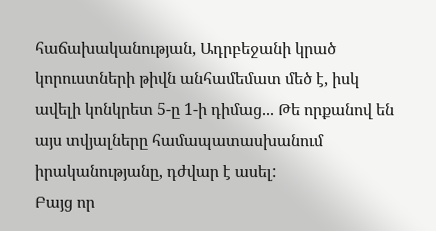հաճախականության, Ադրբեջանի կրած կորուստների թիվն անհամեմատ մեծ է, իսկ ավելի կոնկրետ 5-ը 1-ի դիմաց... Թե որքանով են այս տվյալները համապատասխանում իրականությանը, դժվար է ասել:
Բայց որ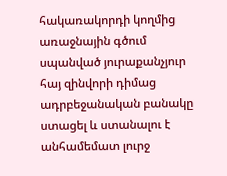հակառակորդի կողմից առաջնային գծում սպանված յուրաքանչյուր հայ զինվորի դիմաց ադրբեջանական բանակը ստացել և ստանալու է անհամեմատ լուրջ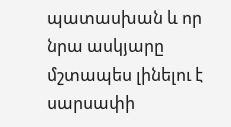պատասխան և որ նրա ասկյարը մշտապես լինելու է սարսափի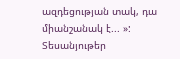ազդեցության տակ, դա միանշանակ է... »:
Տեսանյութեր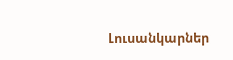Լուսանկարներ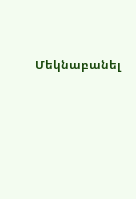Մեկնաբանել